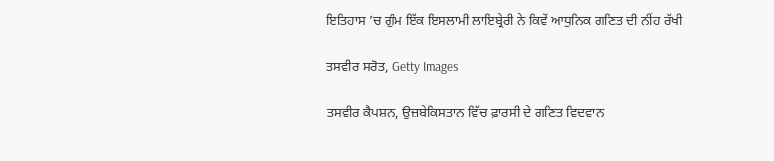ਇਤਿਹਾਸ ’ਚ ਗੁੰਮ ਇੱਕ ਇਸਲਾਮੀ ਲਾਇਬ੍ਰੇਰੀ ਨੇ ਕਿਵੇਂ ਆਧੁਨਿਕ ਗਣਿਤ ਦੀ ਨੀਂਹ ਰੱਖੀ

ਤਸਵੀਰ ਸਰੋਤ, Getty Images

ਤਸਵੀਰ ਕੈਪਸ਼ਨ, ਉਜ਼ਬੇਕਿਸਤਾਨ ਵਿੱਚ ਫ਼ਾਰਸੀ ਦੇ ਗਣਿਤ ਵਿਦਵਾਨ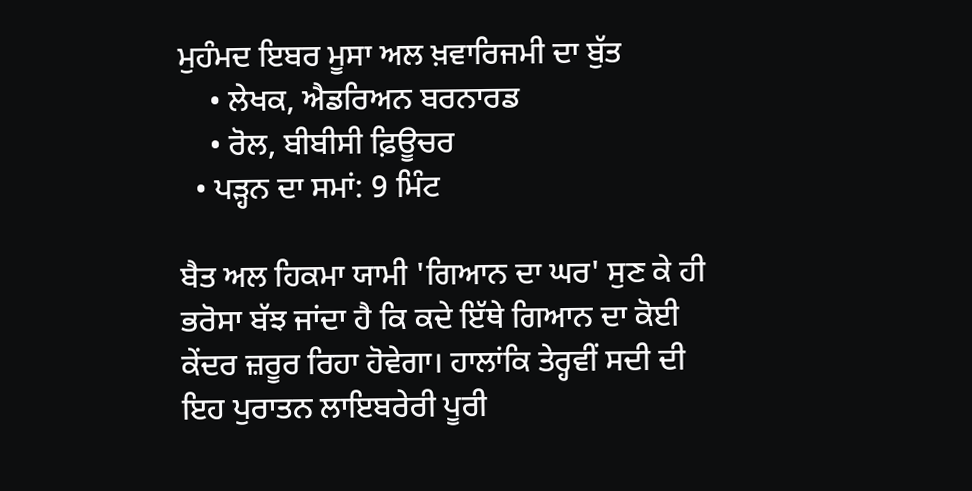ਮੁਹੰਮਦ ਇਬਰ ਮੂਸਾ ਅਲ ਖ਼ਵਾਰਿਜਮੀ ਦਾ ਬੁੱਤ
    • ਲੇਖਕ, ਐਡਰਿਅਨ ਬਰਨਾਰਡ
    • ਰੋਲ, ਬੀਬੀਸੀ ਫ਼ਿਊਚਰ
  • ਪੜ੍ਹਨ ਦਾ ਸਮਾਂ: 9 ਮਿੰਟ

ਬੈਤ ਅਲ ਹਿਕਮਾ ਯਾਮੀ 'ਗਿਆਨ ਦਾ ਘਰ' ਸੁਣ ਕੇ ਹੀ ਭਰੋਸਾ ਬੱਝ ਜਾਂਦਾ ਹੈ ਕਿ ਕਦੇ ਇੱਥੇ ਗਿਆਨ ਦਾ ਕੋਈ ਕੇਂਦਰ ਜ਼ਰੂਰ ਰਿਹਾ ਹੋਵੇਗਾ। ਹਾਲਾਂਕਿ ਤੇਰ੍ਹਵੀਂ ਸਦੀ ਦੀ ਇਹ ਪੁਰਾਤਨ ਲਾਇਬਰੇਰੀ ਪੂਰੀ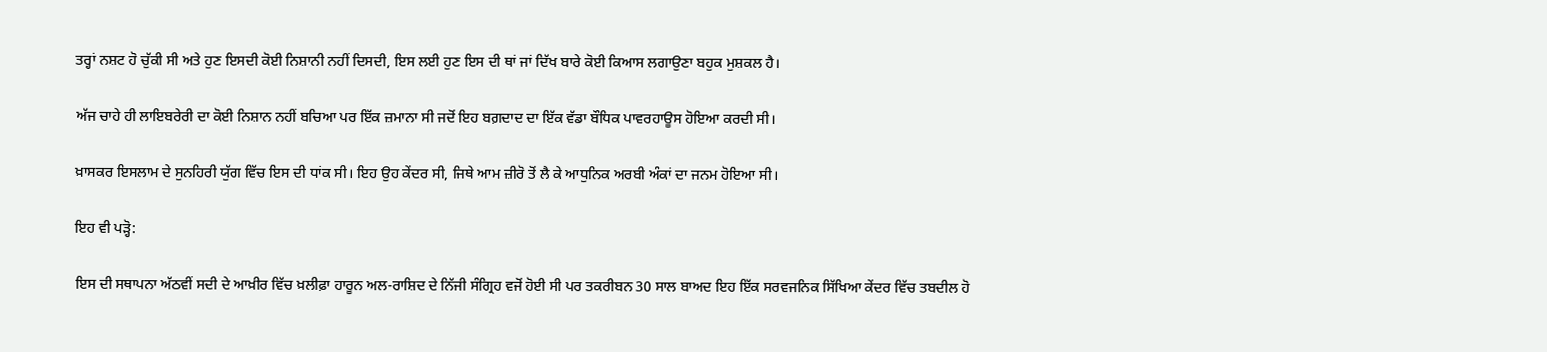ਤਰ੍ਹਾਂ ਨਸ਼ਟ ਹੋ ਚੁੱਕੀ ਸੀ ਅਤੇ ਹੁਣ ਇਸਦੀ ਕੋਈ ਨਿਸ਼ਾਨੀ ਨਹੀਂ ਦਿਸਦੀ, ਇਸ ਲਈ ਹੁਣ ਇਸ ਦੀ ਥਾਂ ਜਾਂ ਦਿੱਖ ਬਾਰੇ ਕੋਈ ਕਿਆਸ ਲਗਾਉਣਾ ਬਹੁਕ ਮੁਸ਼ਕਲ ਹੈ।

ਅੱਜ ਚਾਹੇ ਹੀ ਲਾਇਬਰੇਰੀ ਦਾ ਕੋਈ ਨਿਸ਼ਾਨ ਨਹੀਂ ਬਚਿਆ ਪਰ ਇੱਕ ਜ਼ਮਾਨਾ ਸੀ ਜਦੋਂ ਇਹ ਬਗ਼ਦਾਦ ਦਾ ਇੱਕ ਵੱਡਾ ਬੌਧਿਕ ਪਾਵਰਹਾਊਸ ਹੋਇਆ ਕਰਦੀ ਸੀ।

ਖ਼ਾਸਕਰ ਇਸਲਾਮ ਦੇ ਸੁਨਹਿਰੀ ਯੁੱਗ ਵਿੱਚ ਇਸ ਦੀ ਧਾਂਕ ਸੀ। ਇਹ ਉਹ ਕੇਂਦਰ ਸੀ, ਜਿਥੇ ਆਮ ਜ਼ੀਰੋ ਤੋਂ ਲੈ ਕੇ ਆਧੁਨਿਕ ਅਰਬੀ ਅੰਕਾਂ ਦਾ ਜਨਮ ਹੋਇਆ ਸੀ।

ਇਹ ਵੀ ਪੜ੍ਹੋ:

ਇਸ ਦੀ ਸਥਾਪਨਾ ਅੱਠਵੀਂ ਸਦੀ ਦੇ ਆਖ਼ੀਰ ਵਿੱਚ ਖ਼ਲੀਫ਼ਾ ਹਾਰੂਨ ਅਲ-ਰਾਸ਼ਿਦ ਦੇ ਨਿੱਜੀ ਸੰਗ੍ਰਿਹ ਵਜੋਂ ਹੋਈ ਸੀ ਪਰ ਤਕਰੀਬਨ 30 ਸਾਲ ਬਾਅਦ ਇਹ ਇੱਕ ਸਰਵਜਨਿਕ ਸਿੱਖਿਆ ਕੇਂਦਰ ਵਿੱਚ ਤਬਦੀਲ ਹੋ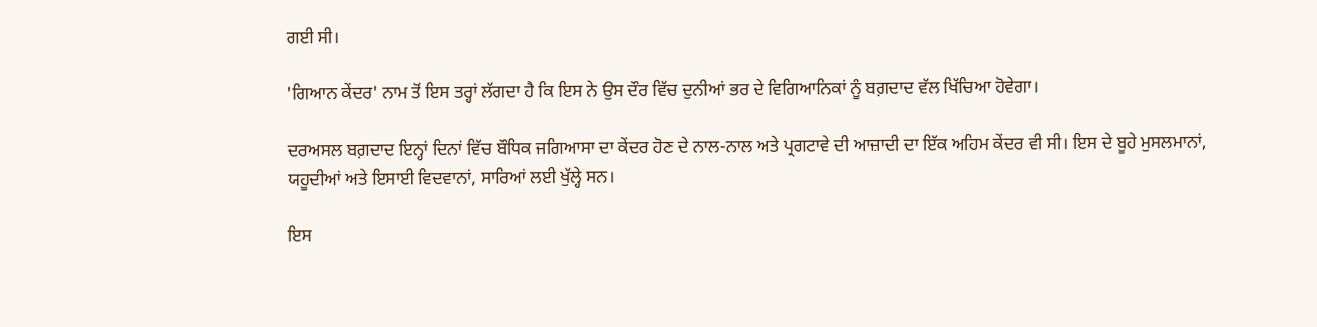ਗਈ ਸੀ।

'ਗਿਆਨ ਕੇਂਦਰ' ਨਾਮ ਤੋਂ ਇਸ ਤਰ੍ਹਾਂ ਲੱਗਦਾ ਹੈ ਕਿ ਇਸ ਨੇ ਉਸ ਦੌਰ ਵਿੱਚ ਦੁਨੀਆਂ ਭਰ ਦੇ ਵਿਗਿਆਨਿਕਾਂ ਨੂੰ ਬਗ਼ਦਾਦ ਵੱਲ ਖਿੱਚਿਆ ਹੋਵੇਗਾ।

ਦਰਅਸਲ ਬਗ਼ਦਾਦ ਇਨ੍ਹਾਂ ਦਿਨਾਂ ਵਿੱਚ ਬੌਧਿਕ ਜਗਿਆਸਾ ਦਾ ਕੇਂਦਰ ਹੋਣ ਦੇ ਨਾਲ-ਨਾਲ ਅਤੇ ਪ੍ਰਗਟਾਵੇ ਦੀ ਆਜ਼ਾਦੀ ਦਾ ਇੱਕ ਅਹਿਮ ਕੇਂਦਰ ਵੀ ਸੀ। ਇਸ ਦੇ ਬੂਹੇ ਮੁਸਲਮਾਨਾਂ, ਯਹੂਦੀਆਂ ਅਤੇ ਇਸਾਈ ਵਿਦਵਾਨਾਂ, ਸਾਰਿਆਂ ਲਈ ਖੁੱਲ੍ਹੇ ਸਨ।

ਇਸ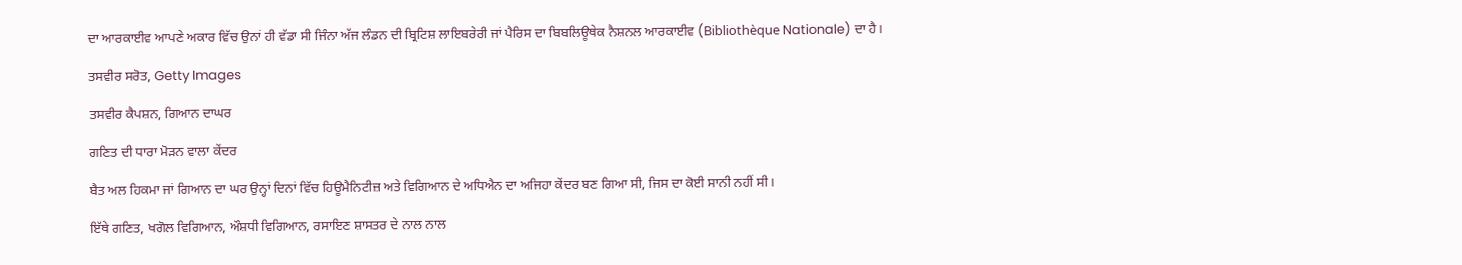ਦਾ ਆਰਕਾਈਵ ਆਪਣੇ ਅਕਾਰ ਵਿੱਚ ਉਨਾਂ ਹੀ ਵੱਡਾ ਸੀ ਜਿੰਨਾ ਅੱਜ ਲੰਡਨ ਦੀ ਬ੍ਰਿਟਿਸ਼ ਲਾਇਬਰੇਰੀ ਜਾਂ ਪੈਰਿਸ ਦਾ ਬਿਬਲਿਊਥੇਕ ਨੈਸ਼ਨਲ ਆਰਕਾਈਵ (Bibliothèque Nationale) ਦਾ ਹੈ।

ਤਸਵੀਰ ਸਰੋਤ, Getty Images

ਤਸਵੀਰ ਕੈਪਸ਼ਨ, ਗਿਆਨ ਦਾਘਰ

ਗਣਿਤ ਦੀ ਧਾਰਾ ਮੋੜਨ ਵਾਲਾ ਕੇਂਦਰ

ਬੈਤ ਅਲ ਹਿਕਮਾ ਜਾਂ ਗਿਆਨ ਦਾ ਘਰ ਉਨ੍ਹਾਂ ਦਿਨਾਂ ਵਿੱਚ ਹਿਊਮੈਨਿਟੀਜ਼ ਅਤੇ ਵਿਗਿਆਨ ਦੇ ਅਧਿਐਨ ਦਾ ਅਜਿਹਾ ਕੇਂਦਰ ਬਣ ਗਿਆ ਸੀ, ਜਿਸ ਦਾ ਕੋਈ ਸਾਨੀ ਨਹੀਂ ਸੀ।

ਇੱਥੇ ਗਣਿਤ, ਖਗੋਲ ਵਿਗਿਆਨ, ਔਸ਼ਧੀ ਵਿਗਿਆਨ, ਰਸਾਇਣ ਸ਼ਾਸਤਰ ਦੇ ਨਾਲ ਨਾਲ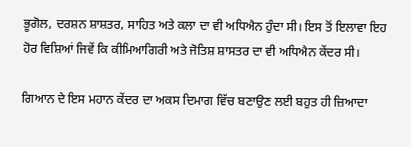ਭੂਗੋਲ, ਦਰਸ਼ਨ ਸ਼ਾਸ਼ਤਰ, ਸਾਹਿਤ ਅਤੇ ਕਲਾ ਦਾ ਵੀ ਅਧਿਐਨ ਹੁੰਦਾ ਸੀ। ਇਸ ਤੋਂ ਇਲਾਵਾ ਇਹ ਹੋਰ ਵਿਸ਼ਿਆਂ ਜਿਵੇਂ ਕਿ ਕੀਮਿਆਗਿਰੀ ਅਤੇ ਜੋਤਿਸ਼ ਸ਼ਾਸਤਰ ਦਾ ਵੀ ਅਧਿਐਨ ਕੇਂਦਰ ਸੀ।

ਗਿਆਨ ਦੇ ਇਸ ਮਹਾਨ ਕੇਂਦਰ ਦਾ ਅਕਸ ਦਿਮਾਗ ਵਿੱਚ ਬਣਾਉਣ ਲਈ ਬਹੁਤ ਹੀ ਜ਼ਿਆਦਾ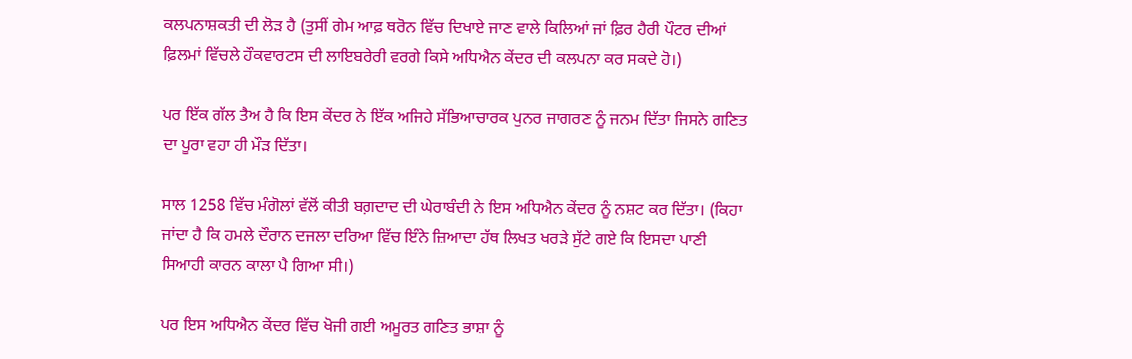ਕਲਪਨਾਸ਼ਕਤੀ ਦੀ ਲੋੜ ਹੈ (ਤੁਸੀਂ ਗੇਮ ਆਫ਼ ਥਰੋਨ ਵਿੱਚ ਦਿਖਾਏ ਜਾਣ ਵਾਲੇ ਕਿਲਿਆਂ ਜਾਂ ਫ਼ਿਰ ਹੈਰੀ ਪੌਟਰ ਦੀਆਂ ਫ਼ਿਲਮਾਂ ਵਿੱਚਲੇ ਹੌਕਵਾਰਟਸ ਦੀ ਲਾਇਬਰੇਰੀ ਵਰਗੇ ਕਿਸੇ ਅਧਿਐਨ ਕੇਂਦਰ ਦੀ ਕਲਪਨਾ ਕਰ ਸਕਦੇ ਹੋ।)

ਪਰ ਇੱਕ ਗੱਲ ਤੈਅ ਹੈ ਕਿ ਇਸ ਕੇਂਦਰ ਨੇ ਇੱਕ ਅਜਿਹੇ ਸੱਭਿਆਚਾਰਕ ਪੁਨਰ ਜਾਗਰਣ ਨੂੰ ਜਨਮ ਦਿੱਤਾ ਜਿਸਨੇ ਗਣਿਤ ਦਾ ਪੂਰਾ ਵਹਾ ਹੀ ਮੌੜ ਦਿੱਤਾ।

ਸਾਲ 1258 ਵਿੱਚ ਮੰਗੋਲਾਂ ਵੱਲੋਂ ਕੀਤੀ ਬਗ਼ਦਾਦ ਦੀ ਘੇਰਾਬੰਦੀ ਨੇ ਇਸ ਅਧਿਐਨ ਕੇਂਦਰ ਨੂੰ ਨਸ਼ਟ ਕਰ ਦਿੱਤਾ। (ਕਿਹਾ ਜਾਂਦਾ ਹੈ ਕਿ ਹਮਲੇ ਦੌਰਾਨ ਦਜਲਾ ਦਰਿਆ ਵਿੱਚ ਇੰਨੇ ਜ਼ਿਆਦਾ ਹੱਥ ਲਿਖਤ ਖਰੜੇ ਸੁੱਟੇ ਗਏ ਕਿ ਇਸਦਾ ਪਾਣੀ ਸਿਆਹੀ ਕਾਰਨ ਕਾਲਾ ਪੈ ਗਿਆ ਸੀ।)

ਪਰ ਇਸ ਅਧਿਐਨ ਕੇਂਦਰ ਵਿੱਚ ਖੋਜੀ ਗਈ ਅਮੂਰਤ ਗਣਿਤ ਭਾਸ਼ਾ ਨੂੰ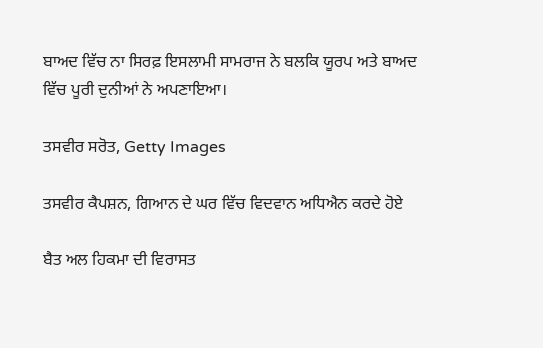ਬਾਅਦ ਵਿੱਚ ਨਾ ਸਿਰਫ਼ ਇਸਲਾਮੀ ਸਾਮਰਾਜ ਨੇ ਬਲਕਿ ਯੂਰਪ ਅਤੇ ਬਾਅਦ ਵਿੱਚ ਪੂਰੀ ਦੁਨੀਆਂ ਨੇ ਅਪਣਾਇਆ।

ਤਸਵੀਰ ਸਰੋਤ, Getty Images

ਤਸਵੀਰ ਕੈਪਸ਼ਨ, ਗਿਆਨ ਦੇ ਘਰ ਵਿੱਚ ਵਿਦਵਾਨ ਅਧਿਐਨ ਕਰਦੇ ਹੋਏ

ਬੈਤ ਅਲ ਹਿਕਮਾ ਦੀ ਵਿਰਾਸਤ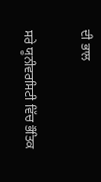ਦੀ ਭਾਲ

ਸਰੇ ਯੂਨੀਵਰਸਿਟੀ ਵਿੱਚ ਭੌਤਿਕ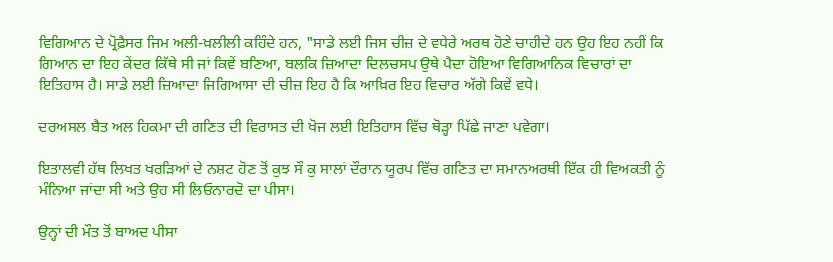ਵਿਗਿਆਨ ਦੇ ਪ੍ਰੋਫ਼ੈਸਰ ਜਿਮ ਅਲੀ-ਖ਼ਲੀਲੀ ਕਹਿੰਦੇ ਹਨ, "ਸਾਡੇ ਲਈ ਜਿਸ ਚੀਜ਼ ਦੇ ਵਧੇਰੇ ਅਰਥ ਹੋਣੇ ਚਾਹੀਦੇ ਹਨ ਉਹ ਇਹ ਨਹੀਂ ਕਿ ਗਿਆਨ ਦਾ ਇਹ ਕੇਂਦਰ ਕਿੱਥੇ ਸੀ ਜਾਂ ਕਿਵੇਂ ਬਣਿਆ, ਬਲਕਿ ਜ਼ਿਆਦਾ ਦਿਲਚਸਪ ਉਥੇ ਪੈਦਾ ਹੋਇਆ ਵਿਗਿਆਨਿਕ ਵਿਚਾਰਾਂ ਦਾ ਇਤਿਹਾਸ ਹੈ। ਸਾਡੇ ਲਈ ਜ਼ਿਆਦਾ ਜਿਗਿਆਸਾ ਦੀ ਚੀਜ਼ ਇਹ ਹੈ ਕਿ ਆਖ਼ਿਰ ਇਹ ਵਿਚਾਰ ਅੱਗੇ ਕਿਵੇਂ ਵਧੇ।

ਦਰਅਸਲ ਬੈਤ ਅਲ ਹਿਕਮਾ ਦੀ ਗਣਿਤ ਦੀ ਵਿਰਾਸਤ ਦੀ ਖੋਜ ਲਈ ਇਤਿਹਾਸ ਵਿੱਚ ਥੋੜ੍ਹਾ ਪਿੱਛੇ ਜਾਣਾ ਪਵੇਗਾ।

ਇਤਾਲਵੀ ਹੱਥ ਲਿਖਤ ਖਰੜਿਆਂ ਦੇ ਨਸ਼ਟ ਹੋਣ ਤੋਂ ਕੁਝ ਸੌ ਕੁ ਸਾਲਾਂ ਦੌਰਾਨ ਯੂਰਪ ਵਿੱਚ ਗਣਿਤ ਦਾ ਸਮਾਨਅਰਥੀ ਇੱਕ ਹੀ ਵਿਅਕਤੀ ਨੂੰ ਮੰਨਿਆ ਜਾਂਦਾ ਸੀ ਅਤੇ ਉਹ ਸੀ ਲਿਓਨਾਰਦੋ ਦਾ ਪੀਸਾ।

ਉਨ੍ਹਾਂ ਦੀ ਮੌਤ ਤੋਂ ਬਾਅਦ ਪੀਸਾ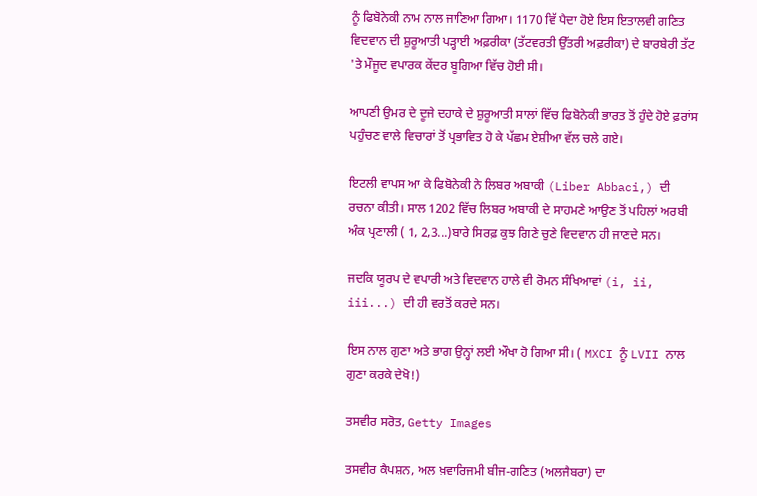ਨੂੰ ਫਿਬੋਨੇਕੀ ਨਾਮ ਨਾਲ ਜਾਣਿਆ ਗਿਆ। 1170 ਵਿੱ ਪੈਦਾ ਹੋਏ ਇਸ ਇਤਾਲਵੀ ਗਣਿਤ ਵਿਦਵਾਨ ਦੀ ਸ਼ੁਰੂਆਤੀ ਪੜ੍ਹਾਈ ਅਫ਼ਰੀਕਾ (ਤੱਟਵਰਤੀ ਉੱਤਰੀ ਅਫ਼ਰੀਕਾ) ਦੇ ਬਾਰਬੇਰੀ ਤੱਟ 'ਤੇ ਮੌਜੂਦ ਵਪਾਰਕ ਕੇਂਦਰ ਬੂਗਿਆ ਵਿੱਚ ਹੋਈ ਸੀ।

ਆਪਣੀ ਉਮਰ ਦੇ ਦੂਜੇ ਦਹਾਕੇ ਦੇ ਸ਼ੁਰੂਆਤੀ ਸਾਲਾਂ ਵਿੱਚ ਫਿਬੋਨੇਕੀ ਭਾਰਤ ਤੋਂ ਹੁੰਦੇ ਹੋਏ ਫ਼ਰਾਂਸ ਪਹੁੰਚਣ ਵਾਲੇ ਵਿਚਾਰਾਂ ਤੋਂ ਪ੍ਰਭਾਵਿਤ ਹੋ ਕੇ ਪੱਛਮ ਏਸ਼ੀਆ ਵੱਲ ਚਲੇ ਗਏ।

ਇਟਲੀ ਵਾਪਸ ਆ ਕੇ ਫਿਬੋਨੇਕੀ ਨੇ ਲਿਬਰ ਅਬਾਕੀ (Liber Abbaci,) ਦੀ ਰਚਨਾ ਕੀਤੀ। ਸਾਲ 1202 ਵਿੱਚ ਲਿਬਰ ਅਬਾਕੀ ਦੇ ਸਾਹਮਣੇ ਆਉਣ ਤੋਂ ਪਹਿਲਾਂ ਅਰਬੀ ਅੰਕ ਪ੍ਰਣਾਲੀ ( 1, 2,3...)ਬਾਰੇ ਸਿਰਫ਼ ਕੁਝ ਗਿਣੇ ਚੁਣੇ ਵਿਦਵਾਨ ਹੀ ਜਾਣਦੇ ਸਨ।

ਜਦਕਿ ਯੂਰਪ ਦੇ ਵਪਾਰੀ ਅਤੇ ਵਿਦਵਾਨ ਹਾਲੇ ਵੀ ਰੋਮਨ ਸੰਖਿਆਵਾਂ (i, ii, iii...) ਦੀ ਹੀ ਵਰਤੋਂ ਕਰਦੇ ਸਨ।

ਇਸ ਨਾਲ ਗੁਣਾ ਅਤੇ ਭਾਗ ਉਨ੍ਹਾਂ ਲਈ ਔਖਾ ਹੋ ਗਿਆ ਸੀ। ( MXCI ਨੂੰ LVII ਨਾਲ ਗੁਣਾ ਕਰਕੇ ਦੇਖੋ!)

ਤਸਵੀਰ ਸਰੋਤ, Getty Images

ਤਸਵੀਰ ਕੈਪਸ਼ਨ, ਅਲ ਖ਼ਵਾਰਿਜਮੀ ਬੀਜ-ਗਣਿਤ (ਅਲਜੈਬਰਾ) ਦਾ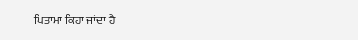ਪਿਤਾਮਾ ਕਿਹਾ ਜਾਂਦਾ ਹੈ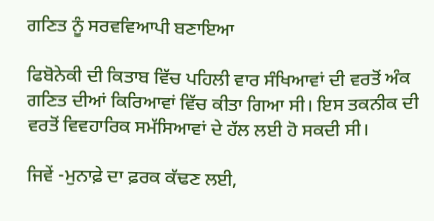ਗਣਿਤ ਨੂੰ ਸਰਵਵਿਆਪੀ ਬਣਾਇਆ

ਫਿਬੋਨੇਕੀ ਦੀ ਕਿਤਾਬ ਵਿੱਚ ਪਹਿਲੀ ਵਾਰ ਸੰਖਿਆਵਾਂ ਦੀ ਵਰਤੋਂ ਅੰਕ ਗਣਿਤ ਦੀਆਂ ਕਿਰਿਆਵਾਂ ਵਿੱਚ ਕੀਤਾ ਗਿਆ ਸੀ। ਇਸ ਤਕਨੀਕ ਦੀ ਵਰਤੋਂ ਵਿਵਹਾਰਿਕ ਸਮੱਸਿਆਵਾਂ ਦੇ ਹੱਲ ਲਈ ਹੋ ਸਕਦੀ ਸੀ।

ਜਿਵੇਂ -ਮੁਨਾਫ਼ੇ ਦਾ ਫ਼ਰਕ ਕੱਢਣ ਲਈ,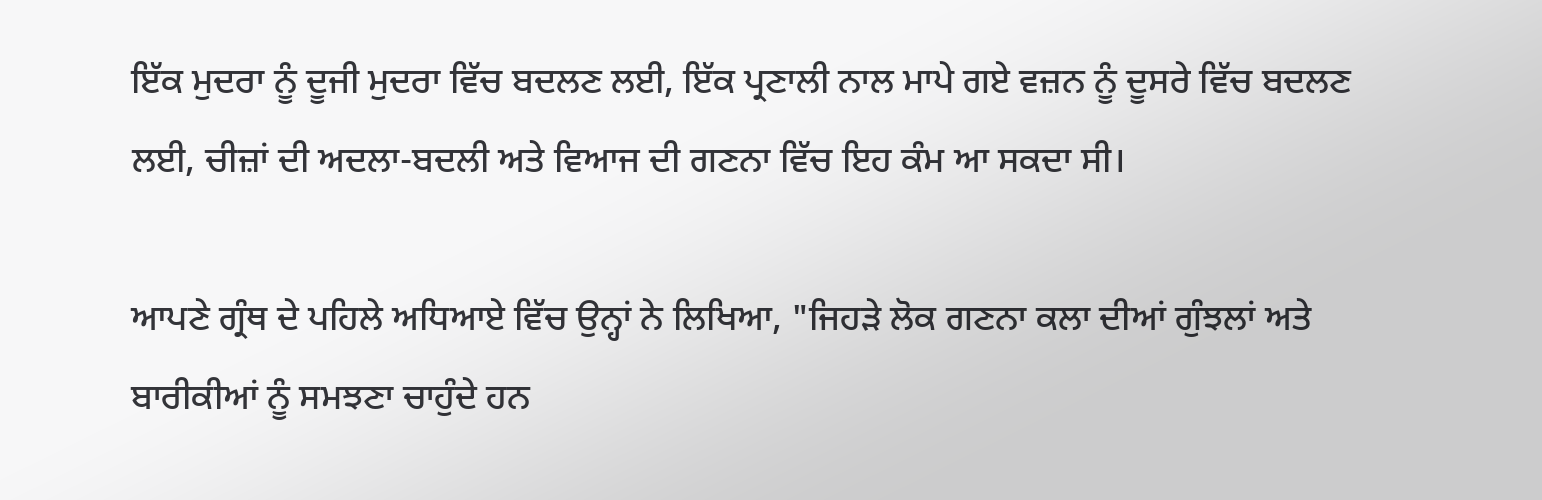ਇੱਕ ਮੁਦਰਾ ਨੂੰ ਦੂਜੀ ਮੁਦਰਾ ਵਿੱਚ ਬਦਲਣ ਲਈ, ਇੱਕ ਪ੍ਰਣਾਲੀ ਨਾਲ ਮਾਪੇ ਗਏ ਵਜ਼ਨ ਨੂੰ ਦੂਸਰੇ ਵਿੱਚ ਬਦਲਣ ਲਈ, ਚੀਜ਼ਾਂ ਦੀ ਅਦਲਾ-ਬਦਲੀ ਅਤੇ ਵਿਆਜ ਦੀ ਗਣਨਾ ਵਿੱਚ ਇਹ ਕੰਮ ਆ ਸਕਦਾ ਸੀ।

ਆਪਣੇ ਗ੍ਰੰਥ ਦੇ ਪਹਿਲੇ ਅਧਿਆਏ ਵਿੱਚ ਉਨ੍ਹਾਂ ਨੇ ਲਿਖਿਆ, "ਜਿਹੜੇ ਲੋਕ ਗਣਨਾ ਕਲਾ ਦੀਆਂ ਗੁੰਝਲਾਂ ਅਤੇ ਬਾਰੀਕੀਆਂ ਨੂੰ ਸਮਝਣਾ ਚਾਹੁੰਦੇ ਹਨ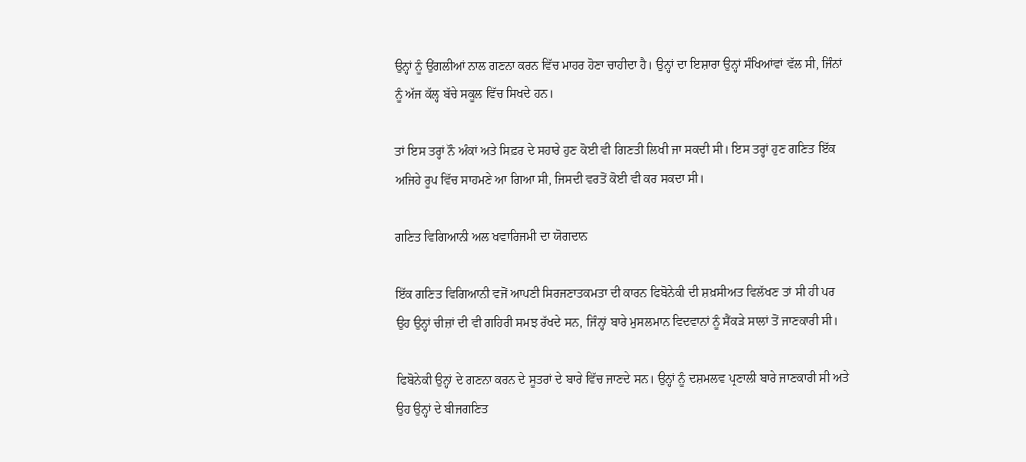ਉਨ੍ਹਾਂ ਨੂੰ ਉਂਗਲੀਆਂ ਨਾਲ ਗਣਨਾ ਕਰਨ ਵਿੱਚ ਮਾਹਰ ਹੋਣਾ ਚਾਹੀਦਾ ਹੈ। ਉਨ੍ਹਾਂ ਦਾ ਇਸ਼ਾਰਾ ਉਨ੍ਹਾਂ ਸੰਖਿਆਂਵਾਂ ਵੱਲ ਸੀ, ਜਿੰਨਾਂ ਨੂੰ ਅੱਜ ਕੱਲ੍ਹ ਬੱਚੇ ਸਕੂਲ ਵਿੱਚ ਸਿਖਦੇ ਹਨ।

ਤਾਂ ਇਸ ਤਰ੍ਹਾਂ ਨੌ ਅੰਕਾਂ ਅਤੇ ਸਿਫ਼ਰ ਦੇ ਸਹਾਰੇ ਹੁਣ ਕੋਈ ਵੀ ਗਿਣਤੀ ਲਿਖੀ ਜਾ ਸਕਦੀ ਸੀ। ਇਸ ਤਰ੍ਹਾਂ ਹੁਣ ਗਣਿਤ ਇੱਕ ਅਜਿਹੇ ਰੂਪ ਵਿੱਚ ਸਾਹਮਣੇ ਆ ਗਿਆ ਸੀ, ਜਿਸਦੀ ਵਰਤੋਂ ਕੋਈ ਵੀ ਕਰ ਸਕਦਾ ਸੀ।

ਗਣਿਤ ਵਿਗਿਆਨੀ ਅਲ ਖਵਾਰਿਜਮੀ ਦਾ ਯੋਗਦਾਨ

ਇੱਕ ਗਣਿਤ ਵਿਗਿਆਨੀ ਵਜੋਂ ਆਪਣੀ ਸਿਰਜਣਾਤਕਮਤਾ ਦੀ ਕਾਰਨ ਫਿਬੋਨੇਕੀ ਦੀ ਸ਼ਖ਼ਸੀਅਤ ਵਿਲੱਖਣ ਤਾਂ ਸੀ ਹੀ ਪਰ ਉਹ ਉਨ੍ਹਾਂ ਚੀਜ਼ਾਂ ਦੀ ਵੀ ਗਹਿਰੀ ਸਮਝ ਰੱਖਦੇ ਸਨ, ਜਿੰਨ੍ਹਾਂ ਬਾਰੇ ਮੁਸਲਮਾਨ ਵਿਦਵਾਨਾਂ ਨੂੰ ਸੈਂਕੜੇ ਸਾਲਾਂ ਤੋਂ ਜਾਣਕਾਰੀ ਸੀ।

ਫਿਬੋਨੇਕੀ ਉਨ੍ਹਾਂ ਦੇ ਗਣਨਾ ਕਰਨ ਦੇ ਸੂਤਰਾਂ ਦੇ ਬਾਰੇ ਵਿੱਚ ਜਾਣਦੇ ਸਨ। ਉਨ੍ਹਾਂ ਨੂੰ ਦਸ਼ਮਲਵ ਪ੍ਰਣਾਲੀ ਬਾਰੇ ਜਾਣਕਾਰੀ ਸੀ ਅਤੇ ਉਹ ਉਨ੍ਹਾਂ ਦੇ ਬੀਜਗਣਿਤ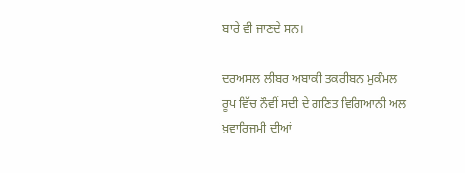ਬਾਰੇ ਵੀ ਜਾਣਦੇ ਸਨ।

ਦਰਅਸਲ ਲੀਬਰ ਅਬਾਕੀ ਤਕਰੀਬਨ ਮੁਕੰਮਲ ਰੂਪ ਵਿੱਚ ਨੌਵੀਂ ਸਦੀ ਦੇ ਗਣਿਤ ਵਿਗਿਆਨੀ ਅਲ ਖ਼ਵਾਰਿਜਮੀ ਦੀਆਂ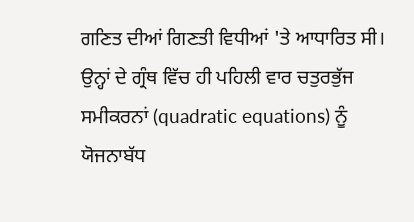ਗਣਿਤ ਦੀਆਂ ਗਿਣਤੀ ਵਿਧੀਆਂ 'ਤੇ ਆਧਾਰਿਤ ਸੀ। ਉਨ੍ਹਾਂ ਦੇ ਗ੍ਰੰਥ ਵਿੱਚ ਹੀ ਪਹਿਲੀ ਵਾਰ ਚਤੁਰਭੁੱਜ ਸਮੀਕਰਨਾਂ (quadratic equations) ਨੂੰ ਯੋਜਨਾਬੱਧ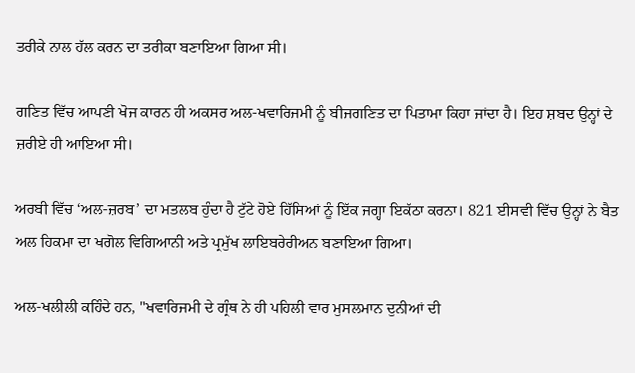ਤਰੀਕੇ ਨਾਲ ਹੱਲ ਕਰਨ ਦਾ ਤਰੀਕਾ ਬਣਾਇਆ ਗਿਆ ਸੀ।

ਗਣਿਤ ਵਿੱਚ ਆਪਣੀ ਖੋਜ ਕਾਰਨ ਹੀ ਅਕਸਰ ਅਲ-ਖਵਾਰਿਜਮੀ ਨੂੰ ਬੀਜਗਣਿਤ ਦਾ ਪਿਤਾਮਾ ਕਿਹਾ ਜਾਂਦਾ ਹੈ। ਇਹ ਸ਼ਬਦ ਉਨ੍ਹਾਂ ਦੇ ਜ਼ਰੀਏ ਹੀ ਆਇਆ ਸੀ।

ਅਰਬੀ ਵਿੱਚ ‘ਅਲ-ਜ਼ਰਬ’ ਦਾ ਮਤਲਬ ਹੁੰਦਾ ਹੈ ਟੁੱਟੇ ਹੋਏ ਹਿੱਸਿਆਂ ਨੂੰ ਇੱਕ ਜਗ੍ਹਾ ਇਕੱਠਾ ਕਰਨਾ। 821 ਈਸਵੀ ਵਿੱਚ ਉਨ੍ਹਾਂ ਨੇ ਬੈਤ ਅਲ ਹਿਕਮਾ ਦਾ ਖਗੋਲ ਵਿਗਿਆਨੀ ਅਤੇ ਪ੍ਰਮੁੱਖ ਲਾਇਬਰੇਰੀਅਨ ਬਣਾਇਆ ਗਿਆ।

ਅਲ-ਖਲੀਲੀ ਕਹਿੰਦੇ ਹਨ, "ਖਵਾਰਿਜਮੀ ਦੇ ਗ੍ਰੰਥ ਨੇ ਹੀ ਪਹਿਲੀ ਵਾਰ ਮੁਸਲਮਾਨ ਦੁਨੀਆਂ ਦੀ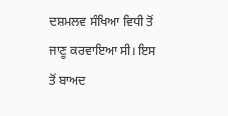ਦਸ਼ਮਲਵ ਸੰਖਿਆ ਵਿਧੀ ਤੋਂ ਜਾਣੂ ਕਰਵਾਇਆ ਸੀ। ਇਸ ਤੋਂ ਬਾਅਦ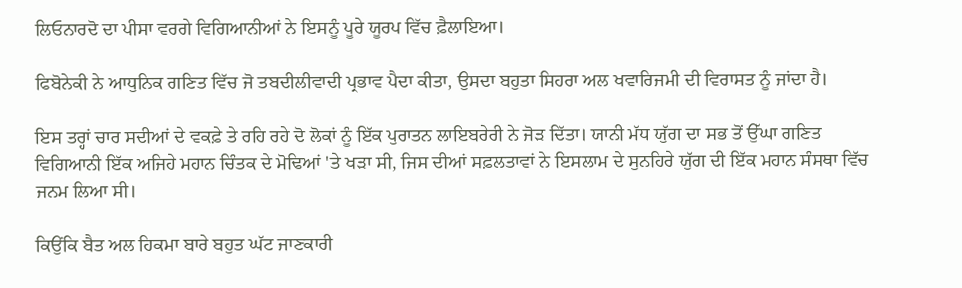ਲਿਓਨਾਰਦੋ ਦਾ ਪੀਸਾ ਵਰਗੇ ਵਿਗਿਆਨੀਆਂ ਨੇ ਇਸਨੂੰ ਪੂਰੇ ਯੂਰਪ ਵਿੱਚ ਫ਼ੈਲਾਇਆ।

ਫਿਬੋਨੇਕੀ ਨੇ ਆਧੁਨਿਕ ਗਣਿਤ ਵਿੱਚ ਜੋ ਤਬਦੀਲੀਵਾਦੀ ਪ੍ਰਭਾਵ ਪੈਦਾ ਕੀਤਾ, ਉਸਦਾ ਬਹੁਤਾ ਸਿਹਰਾ ਅਲ ਖਵਾਰਿਜਮੀ ਦੀ ਵਿਰਾਸਤ ਨੂੰ ਜਾਂਦਾ ਹੈ।

ਇਸ ਤਰ੍ਹਾਂ ਚਾਰ ਸਦੀਆਂ ਦੇ ਵਕਫ਼ੇ ਤੇ ਰਹਿ ਰਹੇ ਦੋ ਲੋਕਾਂ ਨੂੰ ਇੱਕ ਪੁਰਾਤਨ ਲਾਇਬਰੇਰੀ ਨੇ ਜੋੜ ਦਿੱਤਾ। ਯਾਨੀ ਮੱਧ ਯੁੱਗ ਦਾ ਸਭ ਤੋਂ ਉੱਘਾ ਗਣਿਤ ਵਿਗਿਆਨੀ ਇੱਕ ਅਜਿਹੇ ਮਹਾਨ ਚਿੰਤਕ ਦੇ ਮੋਢਿਆਂ 'ਤੇ ਖੜਾ ਸੀ, ਜਿਸ ਦੀਆਂ ਸਫ਼ਲਤਾਵਾਂ ਨੇ ਇਸਲਾਮ ਦੇ ਸੁਨਹਿਰੇ ਯੁੱਗ ਦੀ ਇੱਕ ਮਹਾਨ ਸੰਸਥਾ ਵਿੱਚ ਜਨਮ ਲਿਆ ਸੀ।

ਕਿਉਂਕਿ ਬੈਤ ਅਲ ਹਿਕਮਾ ਬਾਰੇ ਬਹੁਤ ਘੱਟ ਜਾਣਕਾਰੀ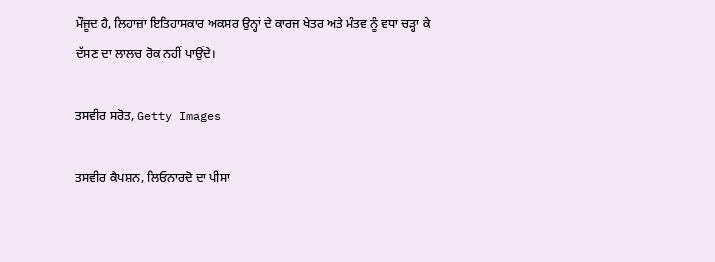ਮੌਜੂਦ ਹੈ, ਲਿਹਾਜ਼ਾ ਇਤਿਹਾਸਕਾਰ ਅਕਸਰ ਉਨ੍ਹਾਂ ਦੇ ਕਾਰਜ ਖੇਤਰ ਅਤੇ ਮੰਤਵ ਨੂੰ ਵਧਾ ਚੜ੍ਹਾ ਕੇ ਦੱਸਣ ਦਾ ਲਾਲਚ ਰੋਕ ਨਹੀਂ ਪਾਉਂਦੇ।

ਤਸਵੀਰ ਸਰੋਤ, Getty Images

ਤਸਵੀਰ ਕੈਪਸ਼ਨ, ਲਿਓਨਾਰਦੋ ਦਾ ਪੀਸਾ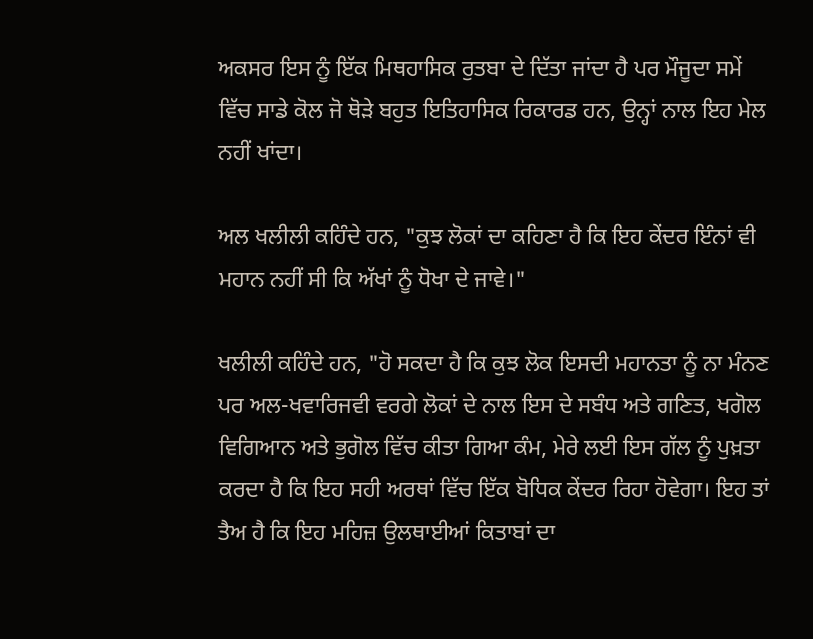ਅਕਸਰ ਇਸ ਨੂੰ ਇੱਕ ਮਿਥਹਾਸਿਕ ਰੁਤਬਾ ਦੇ ਦਿੱਤਾ ਜਾਂਦਾ ਹੈ ਪਰ ਮੌਜੂਦਾ ਸਮੇਂ ਵਿੱਚ ਸਾਡੇ ਕੋਲ ਜੋ ਥੋੜੇ ਬਹੁਤ ਇਤਿਹਾਸਿਕ ਰਿਕਾਰਡ ਹਨ, ਉਨ੍ਹਾਂ ਨਾਲ ਇਹ ਮੇਲ ਨਹੀਂ ਖਾਂਦਾ।

ਅਲ ਖਲੀਲੀ ਕਹਿੰਦੇ ਹਨ, "ਕੁਝ ਲੋਕਾਂ ਦਾ ਕਹਿਣਾ ਹੈ ਕਿ ਇਹ ਕੇਂਦਰ ਇੰਨਾਂ ਵੀ ਮਹਾਨ ਨਹੀਂ ਸੀ ਕਿ ਅੱਖਾਂ ਨੂੰ ਧੋਖਾ ਦੇ ਜਾਵੇ।"

ਖਲੀਲੀ ਕਹਿੰਦੇ ਹਨ, "ਹੋ ਸਕਦਾ ਹੈ ਕਿ ਕੁਝ ਲੋਕ ਇਸਦੀ ਮਹਾਨਤਾ ਨੂੰ ਨਾ ਮੰਨਣ ਪਰ ਅਲ-ਖਵਾਰਿਜਵੀ ਵਰਗੇ ਲੋਕਾਂ ਦੇ ਨਾਲ ਇਸ ਦੇ ਸਬੰਧ ਅਤੇ ਗਣਿਤ, ਖਗੋਲ ਵਿਗਿਆਨ ਅਤੇ ਭੁਗੋਲ ਵਿੱਚ ਕੀਤਾ ਗਿਆ ਕੰਮ, ਮੇਰੇ ਲਈ ਇਸ ਗੱਲ ਨੂੰ ਪੁਖ਼ਤਾ ਕਰਦਾ ਹੈ ਕਿ ਇਹ ਸਹੀ ਅਰਥਾਂ ਵਿੱਚ ਇੱਕ ਬੋਧਿਕ ਕੇਂਦਰ ਰਿਹਾ ਹੋਵੇਗਾ। ਇਹ ਤਾਂ ਤੈਅ ਹੈ ਕਿ ਇਹ ਮਹਿਜ਼ ਉਲਥਾਈਆਂ ਕਿਤਾਬਾਂ ਦਾ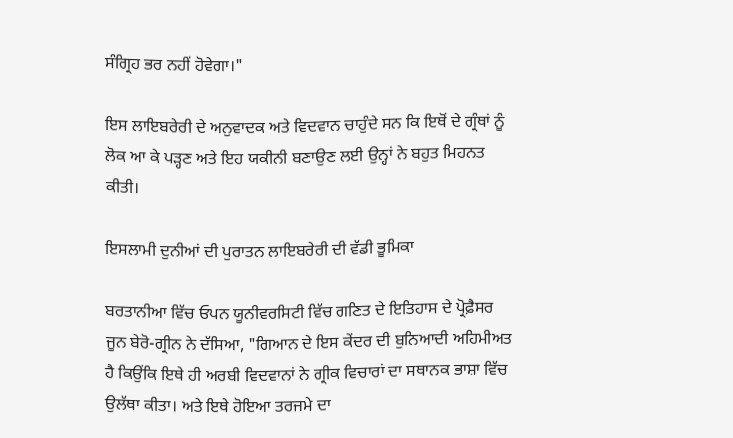ਸੰਗ੍ਰਿਹ ਭਰ ਨਹੀਂ ਹੋਵੇਗਾ।"

ਇਸ ਲਾਇਬਰੇਰੀ ਦੇ ਅਨੁਵਾਦਕ ਅਤੇ ਵਿਦਵਾਨ ਚਾਹੁੰਦੇ ਸਨ ਕਿ ਇਥੋਂ ਦੇ ਗ੍ਰੰਥਾਂ ਨੂੰ ਲੋਕ ਆ ਕੇ ਪੜ੍ਹਣ ਅਤੇ ਇਹ ਯਕੀਨੀ ਬਣਾਉਣ ਲਈ ਉਨ੍ਹਾਂ ਨੇ ਬਹੁਤ ਮਿਹਨਤ ਕੀਤੀ।

ਇਸਲਾਮੀ ਦੁਨੀਆਂ ਦੀ ਪੁਰਾਤਨ ਲਾਇਬਰੇਰੀ ਦੀ ਵੱਡੀ ਭੂਮਿਕਾ

ਬਰਤਾਨੀਆ ਵਿੱਚ ਓਪਨ ਯੂਨੀਵਰਸਿਟੀ ਵਿੱਚ ਗਣਿਤ ਦੇ ਇਤਿਹਾਸ ਦੇ ਪ੍ਰੋਫ਼ੈਸਰ ਜੂਨ ਬੇਰੋ-ਗ੍ਰੀਨ ਨੇ ਦੱਸਿਆ, "ਗਿਆਨ ਦੇ ਇਸ ਕੇਂਦਰ ਦੀ ਬੁਨਿਆਦੀ ਅਹਿਮੀਅਤ ਹੈ ਕਿਉਂਕਿ ਇਥੇ ਹੀ ਅਰਬੀ ਵਿਦਵਾਨਾਂ ਨੇ ਗ੍ਰੀਕ ਵਿਚਾਰਾਂ ਦਾ ਸਥਾਨਕ ਭਾਸ਼ਾ ਵਿੱਚ ਉਲੱਥਾ ਕੀਤਾ। ਅਤੇ ਇਥੇ ਹੋਇਆ ਤਰਜਮੇ ਦਾ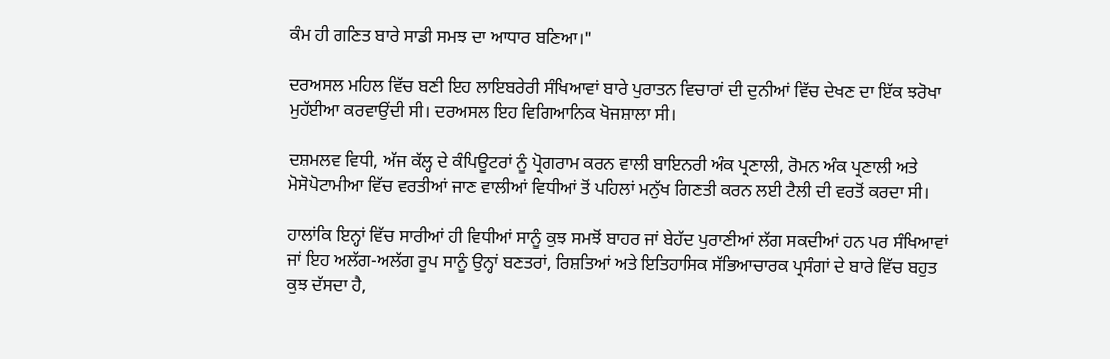ਕੰਮ ਹੀ ਗਣਿਤ ਬਾਰੇ ਸਾਡੀ ਸਮਝ ਦਾ ਆਧਾਰ ਬਣਿਆ।"

ਦਰਅਸਲ ਮਹਿਲ ਵਿੱਚ ਬਣੀ ਇਹ ਲਾਇਬਰੇਰੀ ਸੰਖਿਆਵਾਂ ਬਾਰੇ ਪੁਰਾਤਨ ਵਿਚਾਰਾਂ ਦੀ ਦੁਨੀਆਂ ਵਿੱਚ ਦੇਖਣ ਦਾ ਇੱਕ ਝਰੋਖਾ ਮੁਹੱਈਆ ਕਰਵਾਉਂਦੀ ਸੀ। ਦਰਅਸਲ ਇਹ ਵਿਗਿਆਨਿਕ ਖੋਜਸ਼ਾਲਾ ਸੀ।

ਦਸ਼ਮਲਵ ਵਿਧੀ, ਅੱਜ ਕੱਲ੍ਹ ਦੇ ਕੰਪਿਊਟਰਾਂ ਨੂੰ ਪ੍ਰੋਗਰਾਮ ਕਰਨ ਵਾਲੀ ਬਾਇਨਰੀ ਅੰਕ ਪ੍ਰਣਾਲੀ, ਰੋਮਨ ਅੰਕ ਪ੍ਰਣਾਲੀ ਅਤੇ ਮੋਸੋਪੋਟਾਮੀਆ ਵਿੱਚ ਵਰਤੀਆਂ ਜਾਣ ਵਾਲੀਆਂ ਵਿਧੀਆਂ ਤੋਂ ਪਹਿਲਾਂ ਮਨੁੱਖ ਗਿਣਤੀ ਕਰਨ ਲਈ ਟੈਲੀ ਦੀ ਵਰਤੋਂ ਕਰਦਾ ਸੀ।

ਹਾਲਾਂਕਿ ਇਨ੍ਹਾਂ ਵਿੱਚ ਸਾਰੀਆਂ ਹੀ ਵਿਧੀਆਂ ਸਾਨੂੰ ਕੁਝ ਸਮਝੋਂ ਬਾਹਰ ਜਾਂ ਬੇਹੱਦ ਪੁਰਾਣੀਆਂ ਲੱਗ ਸਕਦੀਆਂ ਹਨ ਪਰ ਸੰਖਿਆਵਾਂ ਜਾਂ ਇਹ ਅਲੱਗ-ਅਲੱਗ ਰੂਪ ਸਾਨੂੰ ਉਨ੍ਹਾਂ ਬਣਤਰਾਂ, ਰਿਸ਼ਤਿਆਂ ਅਤੇ ਇਤਿਹਾਸਿਕ ਸੱਭਿਆਚਾਰਕ ਪ੍ਰਸੰਗਾਂ ਦੇ ਬਾਰੇ ਵਿੱਚ ਬਹੁਤ ਕੁਝ ਦੱਸਦਾ ਹੈ,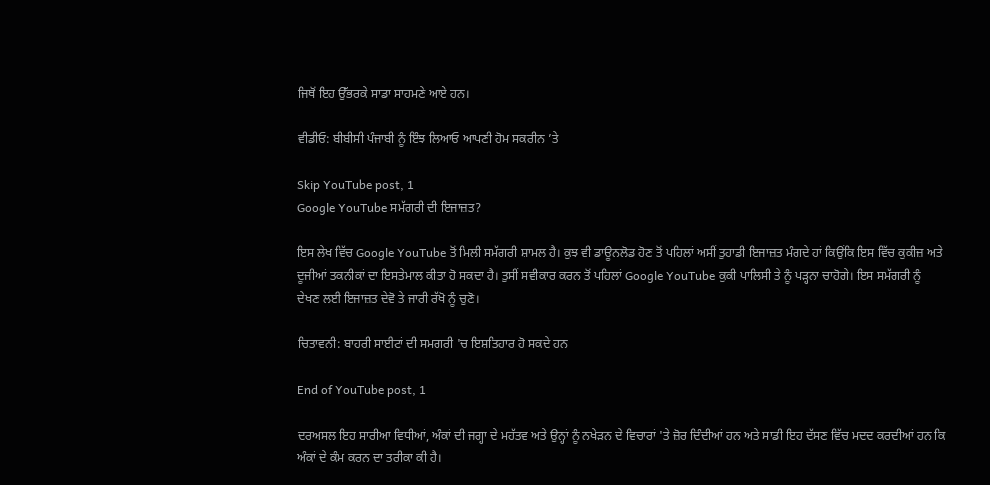ਜਿਥੋਂ ਇਹ ਉੱਭਰਕੇ ਸਾਡਾ ਸਾਹਮਣੇ ਆਏ ਹਨ।

ਵੀਡੀਓ: ਬੀਬੀਸੀ ਪੰਜਾਬੀ ਨੂੰ ਇੰਝ ਲਿਆਓ ਆਪਣੀ ਹੋਮ ਸਕਰੀਨ ’ਤੇ

Skip YouTube post, 1
Google YouTube ਸਮੱਗਰੀ ਦੀ ਇਜਾਜ਼ਤ?

ਇਸ ਲੇਖ ਵਿੱਚ Google YouTube ਤੋਂ ਮਿਲੀ ਸਮੱਗਰੀ ਸ਼ਾਮਲ ਹੈ। ਕੁਝ ਵੀ ਡਾਊਨਲੋਡ ਹੋਣ ਤੋਂ ਪਹਿਲਾਂ ਅਸੀਂ ਤੁਹਾਡੀ ਇਜਾਜ਼ਤ ਮੰਗਦੇ ਹਾਂ ਕਿਉਂਕਿ ਇਸ ਵਿੱਚ ਕੁਕੀਜ਼ ਅਤੇ ਦੂਜੀਆਂ ਤਕਨੀਕਾਂ ਦਾ ਇਸਤੇਮਾਲ ਕੀਤਾ ਹੋ ਸਕਦਾ ਹੈ। ਤੁਸੀਂ ਸਵੀਕਾਰ ਕਰਨ ਤੋਂ ਪਹਿਲਾਂ Google YouTube ਕੁਕੀ ਪਾਲਿਸੀ ਤੇ ਨੂੰ ਪੜ੍ਹਨਾ ਚਾਹੋਗੇ। ਇਸ ਸਮੱਗਰੀ ਨੂੰ ਦੇਖਣ ਲਈ ਇਜਾਜ਼ਤ ਦੇਵੋ ਤੇ ਜਾਰੀ ਰੱਖੋ ਨੂੰ ਚੁਣੋ।

ਚਿਤਾਵਨੀ: ਬਾਹਰੀ ਸਾਈਟਾਂ ਦੀ ਸਮਗਰੀ 'ਚ ਇਸ਼ਤਿਹਾਰ ਹੋ ਸਕਦੇ ਹਨ

End of YouTube post, 1

ਦਰਅਸਲ ਇਹ ਸਾਰੀਆ ਵਿਧੀਆਂ, ਅੰਕਾਂ ਦੀ ਜਗ੍ਹਾ ਦੇ ਮਹੱਤਵ ਅਤੇ ਉਨ੍ਹਾਂ ਨੂੰ ਨਖੇੜਨ ਦੇ ਵਿਚਾਰਾਂ 'ਤੇ ਜ਼ੋਰ ਦਿੰਦੀਆਂ ਹਨ ਅਤੇ ਸਾਡੀ ਇਹ ਦੱਸਣ ਵਿੱਚ ਮਦਦ ਕਰਦੀਆਂ ਹਨ ਕਿ ਅੰਕਾਂ ਦੇ ਕੰਮ ਕਰਨ ਦਾ ਤਰੀਕਾ ਕੀ ਹੈ।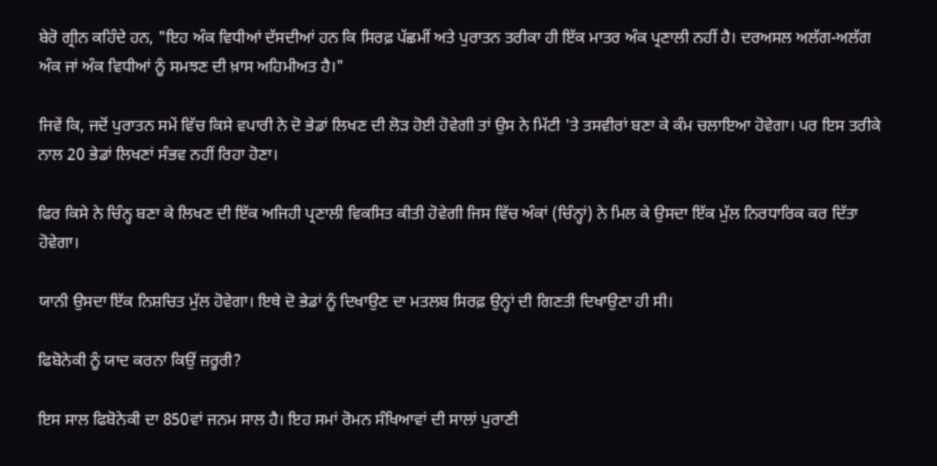ਬੇਰੋ ਗ੍ਰੀਨ ਕਹਿੰਦੇ ਹਨ, "ਇਹ ਅੰਕ ਵਿਧੀਆਂ ਦੱਸਦੀਆਂ ਹਨ ਕਿ ਸਿਰਫ਼ ਪੱਛਮੀਂ ਅਤੇ ਪੁਰਾਤਨ ਤਰੀਕਾ ਹੀ ਇੱਕ ਮਾਤਰ ਅੰਕ ਪ੍ਰਣਾਲੀ ਨਹੀਂ ਹੈ। ਦਰਅਸਲ ਅਲੱਗ-ਅਲੱਗ ਅੰਕ ਜਾਂ ਅੰਕ ਵਿਧੀਆਂ ਨੂੰ ਸਮਝਣ ਦੀ ਖ਼ਾਸ ਅਹਿਮੀਅਤ ਹੈ।"

ਜਿਵੇਂ ਕਿ, ਜਦੋਂ ਪੁਰਾਤਨ ਸਮੇਂ ਵਿੱਚ ਕਿਸੇ ਵਪਾਰੀ ਨੇ ਦੋ ਭੇਡਾਂ ਲਿਖਣ ਦੀ ਲੋੜ ਹੋਈ ਹੋਵੇਗੀ ਤਾਂ ਉਸ ਨੇ ਮਿੱਟੀ 'ਤੇ ਤਸਵੀਰਾਂ ਬਣਾ ਕੇ ਕੰਮ ਚਲਾਇਆ ਹੋਵੇਗਾ। ਪਰ ਇਸ ਤਰੀਕੇ ਨਾਲ 20 ਭੇਡਾਂ ਲਿਖਣਾਂ ਸੰਭਵ ਨਹੀਂ ਰਿਹਾ ਹੋਣਾ।

ਫਿਰ ਕਿਸੇ ਨੇ ਚਿੰਨ੍ਹ ਬਣਾ ਕੇ ਲਿਖਣ ਦੀ ਇੱਕ ਅਜਿਹੀ ਪ੍ਰਣਾਲੀ ਵਿਕਸਿਤ ਕੀਤੀ ਹੋਵੇਗੀ ਜਿਸ ਵਿੱਚ ਅੰਕਾਂ (ਚਿੰਨ੍ਹਾਂ) ਨੇ ਮਿਲ ਕੇ ਉਸਦਾ ਇੱਕ ਮੁੱਲ ਨਿਰਧਾਰਿਕ ਕਰ ਦਿੱਤਾ ਹੋਵੇਗਾ।

ਯਾਨੀ ਉਸਦਾ ਇੱਕ ਨਿਸ਼ਚਿਤ ਮੁੱਲ ਹੋਵੇਗਾ। ਇਥੇ ਦੋ ਭੇਡਾਂ ਨੂੰ ਦਿਖਾਉਣ ਦਾ ਮਤਲਬ ਸਿਰਫ਼ ਉਨ੍ਹਾਂ ਦੀ ਗਿਣਤੀ ਦਿਖਾਉਣਾ ਹੀ ਸੀ।

ਫਿਬੋਨੇਕੀ ਨੂੰ ਯਾਦ ਕਰਨਾ ਕਿਉਂ ਜ਼ਰੂਰੀ?

ਇਸ ਸਾਲ ਫਿਬੋਨੇਕੀ ਦਾ 850ਵਾਂ ਜਨਮ ਸਾਲ ਹੈ। ਇਹ ਸਮਾਂ ਰੋਮਨ ਸੰਖਿਆਵਾਂ ਦੀ ਸਾਲਾਂ ਪੁਰਾਣੀ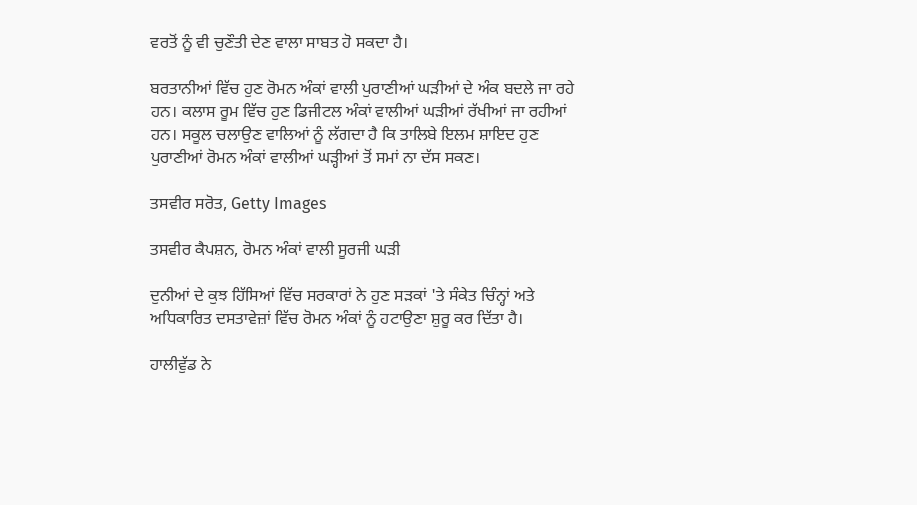ਵਰਤੋਂ ਨੂੰ ਵੀ ਚੁਣੌਤੀ ਦੇਣ ਵਾਲਾ ਸਾਬਤ ਹੋ ਸਕਦਾ ਹੈ।

ਬਰਤਾਨੀਆਂ ਵਿੱਚ ਹੁਣ ਰੋਮਨ ਅੰਕਾਂ ਵਾਲੀ ਪੁਰਾਣੀਆਂ ਘੜੀਆਂ ਦੇ ਅੰਕ ਬਦਲੇ ਜਾ ਰਹੇ ਹਨ। ਕਲਾਸ ਰੂਮ ਵਿੱਚ ਹੁਣ ਡਿਜੀਟਲ ਅੰਕਾਂ ਵਾਲੀਆਂ ਘੜੀਆਂ ਰੱਖੀਆਂ ਜਾ ਰਹੀਆਂ ਹਨ। ਸਕੂਲ ਚਲਾਉਣ ਵਾਲਿਆਂ ਨੂੰ ਲੱਗਦਾ ਹੈ ਕਿ ਤਾਲਿਬੇ ਇਲਮ ਸ਼ਾਇਦ ਹੁਣ ਪੁਰਾਣੀਆਂ ਰੋਮਨ ਅੰਕਾਂ ਵਾਲੀਆਂ ਘੜ੍ਹੀਆਂ ਤੋਂ ਸਮਾਂ ਨਾ ਦੱਸ ਸਕਣ।

ਤਸਵੀਰ ਸਰੋਤ, Getty Images

ਤਸਵੀਰ ਕੈਪਸ਼ਨ, ਰੋਮਨ ਅੰਕਾਂ ਵਾਲੀ ਸੂਰਜੀ ਘੜੀ

ਦੁਨੀਆਂ ਦੇ ਕੁਝ ਹਿੱਸਿਆਂ ਵਿੱਚ ਸਰਕਾਰਾਂ ਨੇ ਹੁਣ ਸੜਕਾਂ 'ਤੇ ਸੰਕੇਤ ਚਿੰਨ੍ਹਾਂ ਅਤੇ ਅਧਿਕਾਰਿਤ ਦਸਤਾਵੇਜ਼ਾਂ ਵਿੱਚ ਰੋਮਨ ਅੰਕਾਂ ਨੂੰ ਹਟਾਉਣਾ ਸ਼ੁਰੂ ਕਰ ਦਿੱਤਾ ਹੈ।

ਹਾਲੀਵੁੱਡ ਨੇ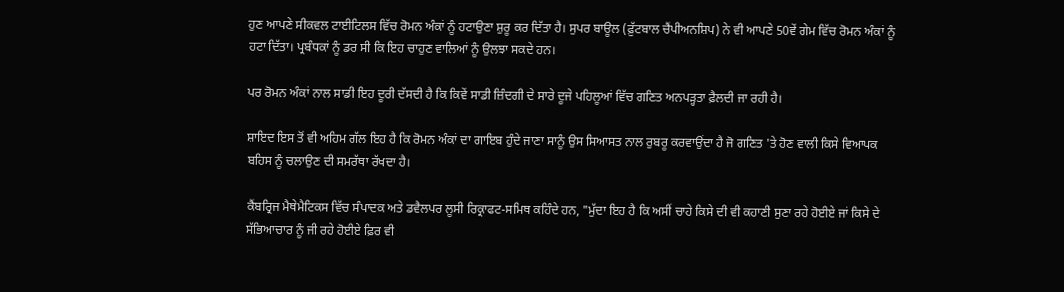ਹੁਣ ਆਪਣੇ ਸੀਕਵਲ ਟਾਈਟਿਲਸ ਵਿੱਚ ਰੋਮਨ ਅੰਕਾਂ ਨੂੰ ਹਟਾਉਣਾ ਸ਼ੁਰੂ ਕਰ ਦਿੱਤਾ ਹੈ। ਸੁਪਰ ਬਾਊਲ (ਫ਼ੁੱਟਬਾਲ ਚੈਂਪੀਅਨਸ਼ਿਪ) ਨੇ ਵੀ ਆਪਣੇ 50ਵੇਂ ਗੇਮ ਵਿੱਚ ਰੋਮਨ ਅੰਕਾਂ ਨੂੰ ਹਟਾ ਦਿੱਤਾ। ਪ੍ਰਬੰਧਕਾਂ ਨੂੰ ਡਰ ਸੀ ਕਿ ਇਹ ਚਾਹੁਣ ਵਾਲਿਆਂ ਨੂੰ ਉਲਝਾ ਸਕਦੇ ਹਨ।

ਪਰ ਰੋਮਨ ਅੰਕਾਂ ਨਾਲ ਸਾਡੀ ਇਹ ਦੂਰੀ ਦੱਸਦੀ ਹੈ ਕਿ ਕਿਵੇਂ ਸਾਡੀ ਜ਼ਿੰਦਗੀ ਦੇ ਸਾਰੇ ਦੂਜੇ ਪਹਿਲੂਆਂ ਵਿੱਚ ਗਣਿਤ ਅਨਪੜ੍ਹਤਾ ਫ਼ੈਲਦੀ ਜਾ ਰਹੀ ਹੈ।

ਸ਼ਾਇਦ ਇਸ ਤੋਂ ਵੀ ਅਹਿਮ ਗੱਲ ਇਹ ਹੈ ਕਿ ਰੋਮਨ ਅੰਕਾਂ ਦਾ ਗਾਇਬ ਹੁੰਦੇ ਜਾਣਾ ਸਾਨੂੰ ਉਸ ਸਿਆਸਤ ਨਾਲ ਰੁਬਰੂ ਕਰਵਾਉਂਦਾ ਹੈ ਜੋ ਗਣਿਤ 'ਤੇ ਹੋਣ ਵਾਲੀ ਕਿਸੇ ਵਿਆਪਕ ਬਹਿਸ ਨੂੰ ਚਲਾਉਣ ਦੀ ਸਮਰੱਥਾ ਰੱਖਦਾ ਹੈ।

ਕੈਂਬਰ੍ਰਿਜ ਮੈਥੇਮੈਟਿਕਸ ਵਿੱਚ ਸੰਪਾਦਕ ਅਤੇ ਡਵੈਲਪਰ ਲੂਸੀ ਰਿਕ੍ਰਾਫਟ-ਸਮਿਥ ਕਹਿੰਦੇ ਹਨ, "ਮੁੱਦਾ ਇਹ ਹੈ ਕਿ ਅਸੀਂ ਚਾਹੇ ਕਿਸੇ ਦੀ ਵੀ ਕਹਾਣੀ ਸੁਣਾ ਰਹੇ ਹੋਈਏ ਜਾਂ ਕਿਸੇ ਦੇ ਸੱਭਿਆਚਾਰ ਨੂੰ ਜੀ ਰਹੇ ਹੋਈਏ ਫ਼ਿਰ ਵੀ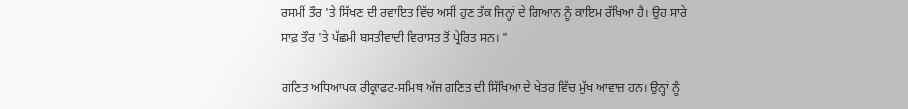ਰਸਮੀਂ ਤੌਰ 'ਤੇ ਸਿੱਖਣ ਦੀ ਰਵਾਇਤ ਵਿੱਚ ਅਸੀਂ ਹੁਣ ਤੱਕ ਜਿਨ੍ਹਾਂ ਦੇ ਗਿਆਨ ਨੂੰ ਕਾਇਮ ਰੱਖਿਆ ਹੈ। ਉਹ ਸਾਰੇ ਸਾਫ਼ ਤੌਰ 'ਤੇ ਪੱਛਮੀ ਬਸਤੀਵਾਦੀ ਵਿਰਾਸਤ ਤੋਂ ਪ੍ਰੇਰਿਤ ਸਨ। "

ਗਣਿਤ ਅਧਿਆਪਕ ਰੀਕ੍ਰਾਫਟ-ਸਮਿਥ ਅੱਜ ਗਣਿਤ ਦੀ ਸਿੱਖਿਆ ਦੇ ਖੇਤਰ ਵਿੱਚ ਮੁੱਖ ਆਵਾਜ਼ ਹਨ। ਉਨ੍ਹਾਂ ਨੂੰ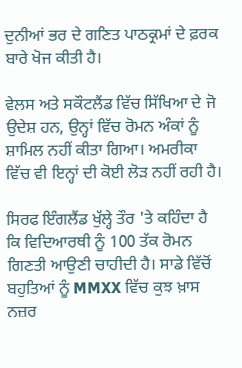ਦੁਨੀਆਂ ਭਰ ਦੇ ਗਣਿਤ ਪਾਠਕ੍ਰਮਾਂ ਦੇ ਫ਼ਰਕ ਬਾਰੇ ਖੋਜ ਕੀਤੀ ਹੈ।

ਵੇਲਸ ਅਤੇ ਸਕੌਟਲੈਂਡ ਵਿੱਚ ਸਿੱਖਿਆ ਦੇ ਜੋ ਉਦੇਸ਼ ਹਨ, ਉਨ੍ਹਾਂ ਵਿੱਚ ਰੋਮਨ ਅੰਕਾਂ ਨੂੰ ਸ਼ਾਮਿਲ ਨਹੀਂ ਕੀਤਾ ਗਿਆ। ਅਮਰੀਕਾ ਵਿੱਚ ਵੀ ਇਨ੍ਹਾਂ ਦੀ ਕੋਈ ਲੋੜ ਨਹੀਂ ਰਹੀ ਹੈ।

ਸਿਰਫ ਇੰਗਲੈਂਡ ਖੁੱਲ੍ਹੇ ਤੌਰ 'ਤੇ ਕਹਿੰਦਾ ਹੈ ਕਿ ਵਿਦਿਆਰਥੀ ਨੂੰ 100 ਤੱਕ ਰੋਮਨ ਗਿਣਤੀ ਆਉਣੀ ਚਾਹੀਦੀ ਹੈ। ਸਾਡੇ ਵਿੱਚੋਂ ਬਹੁਤਿਆਂ ਨੂੰ MMXX ਵਿੱਚ ਕੁਝ ਖ਼ਾਸ ਨਜ਼ਰ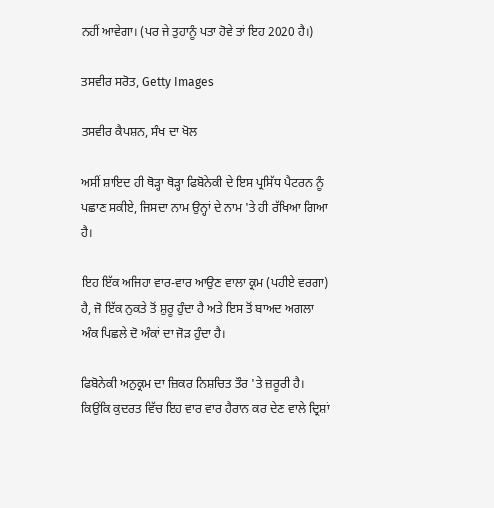ਨਹੀਂ ਆਵੇਗਾ। (ਪਰ ਜੇ ਤੁਹਾਨੂੰ ਪਤਾ ਹੋਵੇ ਤਾਂ ਇਹ 2020 ਹੈ।)

ਤਸਵੀਰ ਸਰੋਤ, Getty Images

ਤਸਵੀਰ ਕੈਪਸ਼ਨ, ਸੰਖ ਦਾ ਖੋਲ

ਅਸੀਂ ਸ਼ਾਇਦ ਹੀ ਥੋੜ੍ਹਾ ਥੋੜ੍ਹਾ ਫਿਬੋਨੇਕੀ ਦੇ ਇਸ ਪ੍ਰਸਿੱਧ ਪੈਟਰਨ ਨੂੰ ਪਛਾਣ ਸਕੀਏ, ਜਿਸਦਾ ਨਾਮ ਉਨ੍ਹਾਂ ਦੇ ਨਾਮ 'ਤੇ ਹੀ ਰੱਖਿਆ ਗਿਆ ਹੈ।

ਇਹ ਇੱਕ ਅਜਿਹਾ ਵਾਰ-ਵਾਰ ਆਉਣ ਵਾਲਾ ਕ੍ਰਮ (ਪਹੀਏ ਵਰਗਾ) ਹੈ, ਜੋ ਇੱਕ ਨੁਕਤੇ ਤੋਂ ਸ਼ੁਰੂ ਹੁੰਦਾ ਹੈ ਅਤੇ ਇਸ ਤੋਂ ਬਾਅਦ ਅਗਲਾ ਅੰਕ ਪਿਛਲੇ ਦੋ ਅੰਕਾਂ ਦਾ ਜੋੜ ਹੁੰਦਾ ਹੈ।

ਫਿਬੋਨੇਕੀ ਅਨੁਕ੍ਰਮ ਦਾ ਜ਼ਿਕਰ ਨਿਸ਼ਚਿਤ ਤੌਰ 'ਤੇ ਜ਼ਰੂਰੀ ਹੈ। ਕਿਉਂਕਿ ਕੁਦਰਤ ਵਿੱਚ ਇਹ ਵਾਰ ਵਾਰ ਹੈਰਾਨ ਕਰ ਦੇਣ ਵਾਲੇ ਦ੍ਰਿਸ਼ਾਂ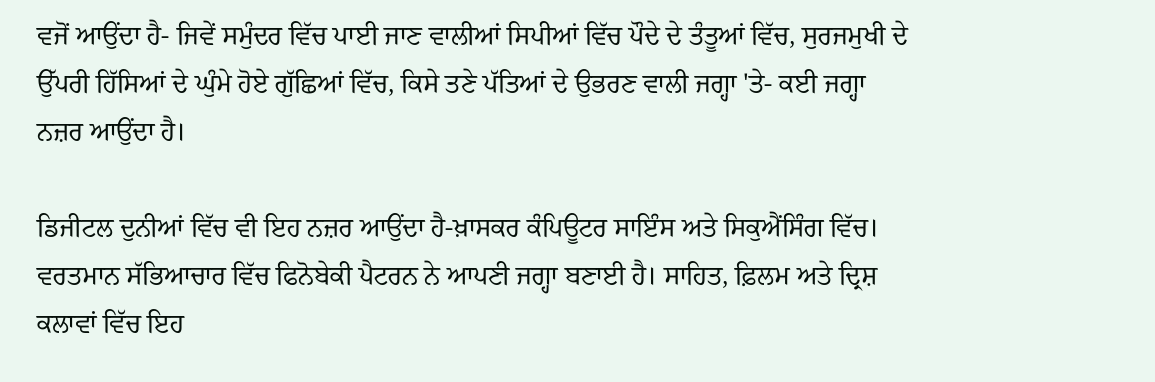ਵਜੋਂ ਆਉਂਦਾ ਹੈ- ਜਿਵੇਂ ਸਮੁੰਦਰ ਵਿੱਚ ਪਾਈ ਜਾਣ ਵਾਲੀਆਂ ਸਿਪੀਆਂ ਵਿੱਚ ਪੌਦੇ ਦੇ ਤੰਤੂਆਂ ਵਿੱਚ, ਸੁਰਜਮੁਖੀ ਦੇ ਉੱਪਰੀ ਹਿੱਸਿਆਂ ਦੇ ਘੁੰਮੇ ਹੋਏ ਗੁੱਛਿਆਂ ਵਿੱਚ, ਕਿਸੇ ਤਣੇ ਪੱਤਿਆਂ ਦੇ ਉਭਰਣ ਵਾਲੀ ਜਗ੍ਹਾ 'ਤੇ- ਕਈ ਜਗ੍ਹਾ ਨਜ਼ਰ ਆਉਂਦਾ ਹੈ।

ਡਿਜੀਟਲ ਦੁਨੀਆਂ ਵਿੱਚ ਵੀ ਇਹ ਨਜ਼ਰ ਆਉਂਦਾ ਹੈ-ਖ਼ਾਸਕਰ ਕੰਪਿਊਟਰ ਸਾਇੰਸ ਅਤੇ ਸਿਕੁਐਂਸਿੰਗ ਵਿੱਚ। ਵਰਤਮਾਨ ਸੱਭਿਆਚਾਰ ਵਿੱਚ ਫਿਨੋਬੇਕੀ ਪੈਟਰਨ ਨੇ ਆਪਣੀ ਜਗ੍ਹਾ ਬਣਾਈ ਹੈ। ਸਾਹਿਤ, ਫ਼ਿਲਮ ਅਤੇ ਦ੍ਰਿਸ਼ ਕਲਾਵਾਂ ਵਿੱਚ ਇਹ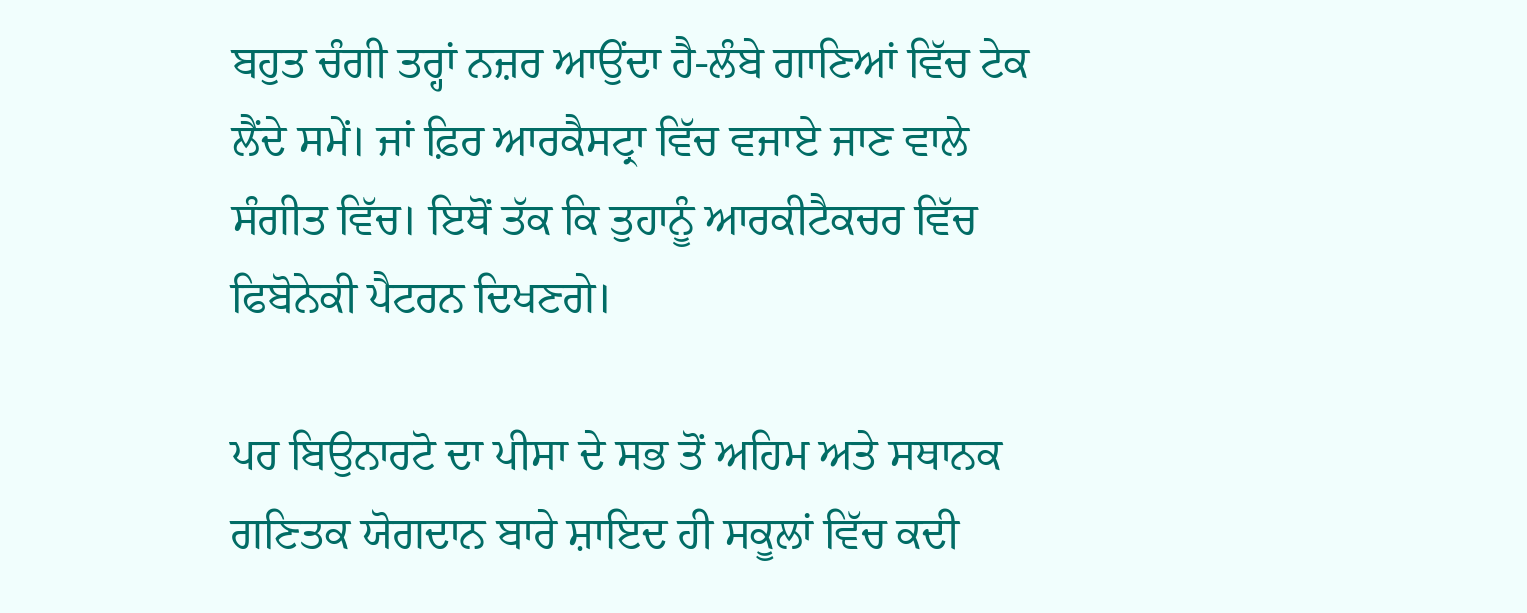ਬਹੁਤ ਚੰਗੀ ਤਰ੍ਹਾਂ ਨਜ਼ਰ ਆਉਂਦਾ ਹੈ-ਲੰਬੇ ਗਾਣਿਆਂ ਵਿੱਚ ਟੇਕ ਲੈਂਦੇ ਸਮੇਂ। ਜਾਂ ਫ਼ਿਰ ਆਰਕੈਸਟ੍ਰਾ ਵਿੱਚ ਵਜਾਏ ਜਾਣ ਵਾਲੇ ਸੰਗੀਤ ਵਿੱਚ। ਇਥੋਂ ਤੱਕ ਕਿ ਤੁਹਾਨੂੰ ਆਰਕੀਟੈਕਚਰ ਵਿੱਚ ਫਿਬੋਨੇਕੀ ਪੈਟਰਨ ਦਿਖਣਗੇ।

ਪਰ ਬਿਉਨਾਰਟੋ ਦਾ ਪੀਸਾ ਦੇ ਸਭ ਤੋਂ ਅਹਿਮ ਅਤੇ ਸਥਾਨਕ ਗਣਿਤਕ ਯੋਗਦਾਨ ਬਾਰੇ ਸ਼ਾਇਦ ਹੀ ਸਕੂਲਾਂ ਵਿੱਚ ਕਦੀ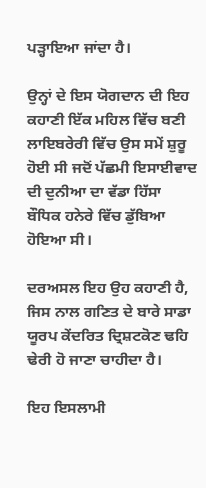ਪੜ੍ਹਾਇਆ ਜਾਂਦਾ ਹੈ।

ਉਨ੍ਹਾਂ ਦੇ ਇਸ ਯੋਗਦਾਨ ਦੀ ਇਹ ਕਹਾਣੀ ਇੱਕ ਮਹਿਲ ਵਿੱਚ ਬਣੀ ਲਾਇਬਰੇਰੀ ਵਿੱਚ ਉਸ ਸਮੇਂ ਸ਼ੁਰੂ ਹੋਈ ਸੀ ਜਦੋਂ ਪੱਛਮੀ ਇਸਾਈਵਾਦ ਦੀ ਦੁਨੀਆ ਦਾ ਵੱਡਾ ਹਿੱਸਾ ਬੌਧਿਕ ਹਨੇਰੇ ਵਿੱਚ ਡੁੱਬਿਆ ਹੋਇਆ ਸੀ।

ਦਰਅਸਲ ਇਹ ਉਹ ਕਹਾਣੀ ਹੈ, ਜਿਸ ਨਾਲ ਗਣਿਤ ਦੇ ਬਾਰੇ ਸਾਡਾ ਯੂਰਪ ਕੇਂਦਰਿਤ ਦ੍ਰਿਸ਼ਟਕੋਣ ਢਹਿ ਢੇਰੀ ਹੋ ਜਾਣਾ ਚਾਹੀਦਾ ਹੈ।

ਇਹ ਇਸਲਾਮੀ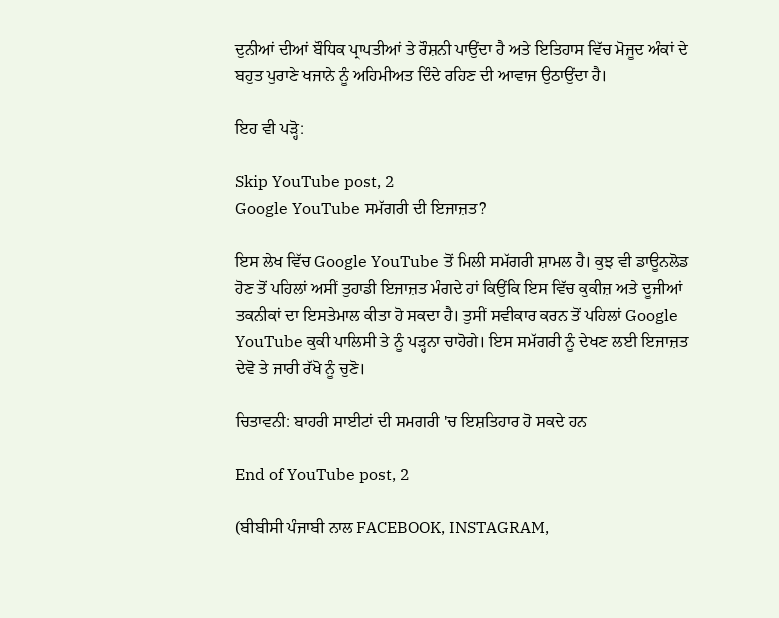ਦੁਨੀਆਂ ਦੀਆਂ ਬੌਧਿਕ ਪ੍ਰਾਪਤੀਆਂ ਤੇ ਰੌਸ਼ਨੀ ਪਾਉਂਦਾ ਹੈ ਅਤੇ ਇਤਿਹਾਸ ਵਿੱਚ ਮੋਜੂਦ ਅੰਕਾਂ ਦੇ ਬਹੁਤ ਪੁਰਾਣੇ ਖਜਾਨੇ ਨੂੰ ਅਹਿਮੀਅਤ ਦਿੰਦੇ ਰਹਿਣ ਦੀ ਆਵਾਜ ਉਠਾਉਂਦਾ ਹੈ।

ਇਹ ਵੀ ਪੜ੍ਹੋ:

Skip YouTube post, 2
Google YouTube ਸਮੱਗਰੀ ਦੀ ਇਜਾਜ਼ਤ?

ਇਸ ਲੇਖ ਵਿੱਚ Google YouTube ਤੋਂ ਮਿਲੀ ਸਮੱਗਰੀ ਸ਼ਾਮਲ ਹੈ। ਕੁਝ ਵੀ ਡਾਊਨਲੋਡ ਹੋਣ ਤੋਂ ਪਹਿਲਾਂ ਅਸੀਂ ਤੁਹਾਡੀ ਇਜਾਜ਼ਤ ਮੰਗਦੇ ਹਾਂ ਕਿਉਂਕਿ ਇਸ ਵਿੱਚ ਕੁਕੀਜ਼ ਅਤੇ ਦੂਜੀਆਂ ਤਕਨੀਕਾਂ ਦਾ ਇਸਤੇਮਾਲ ਕੀਤਾ ਹੋ ਸਕਦਾ ਹੈ। ਤੁਸੀਂ ਸਵੀਕਾਰ ਕਰਨ ਤੋਂ ਪਹਿਲਾਂ Google YouTube ਕੁਕੀ ਪਾਲਿਸੀ ਤੇ ਨੂੰ ਪੜ੍ਹਨਾ ਚਾਹੋਗੇ। ਇਸ ਸਮੱਗਰੀ ਨੂੰ ਦੇਖਣ ਲਈ ਇਜਾਜ਼ਤ ਦੇਵੋ ਤੇ ਜਾਰੀ ਰੱਖੋ ਨੂੰ ਚੁਣੋ।

ਚਿਤਾਵਨੀ: ਬਾਹਰੀ ਸਾਈਟਾਂ ਦੀ ਸਮਗਰੀ 'ਚ ਇਸ਼ਤਿਹਾਰ ਹੋ ਸਕਦੇ ਹਨ

End of YouTube post, 2

(ਬੀਬੀਸੀ ਪੰਜਾਬੀ ਨਾਲ FACEBOOK, INSTAGRAM,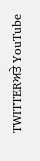TWITTERਅਤੇ YouTube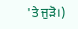'ਤੇ ਜੁੜੋ।)